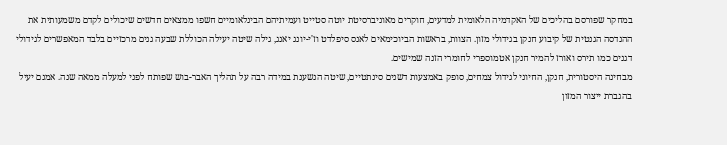במחקר שפורסם בהליכים של האקדמיה הלאומית למדעים, חוקרים מאוניברסיטת יוטה סטייט ועמיתיהם הבינלאומיים חשפו ממצאים חדשים שיכולים לקדם משמעותית את ההנדסה הגנטית של קיבוע חנקן בגידולי מזון. הצוות, בראשות הביוכימאים לאנס סיפלדט וז'י-יונג יאנג, גילה שיטה יעילה הכוללת שבעה גנים מרכזיים בלבד המאפשרים לגידולי דגנים כמו תירס ואורז להמיר חנקן אטמוספרי לחומרי הזנה שמישים.
מבחינה היסטורית, חנקן, החיוני לגידול צמחים, סופק באמצעות דשנים סינתטיים, שיטה הנשענת במידה רבה על תהליך האבר-בוש שפותח לפני למעלה ממאה שנה. אמנם יעיל בהגברת ייצור המזון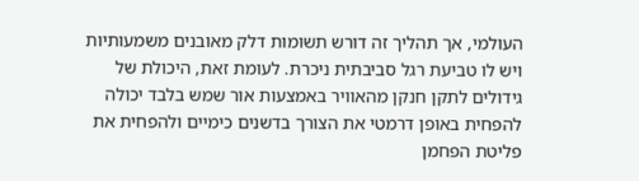העולמי, אך תהליך זה דורש תשומות דלק מאובנים משמעותיות ויש לו טביעת רגל סביבתית ניכרת. לעומת זאת, היכולת של גידולים לתקן חנקן מהאוויר באמצעות אור שמש בלבד יכולה להפחית באופן דרמטי את הצורך בדשנים כימיים ולהפחית את פליטת הפחמן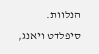הנלוות.
סיפלדט ויאנג,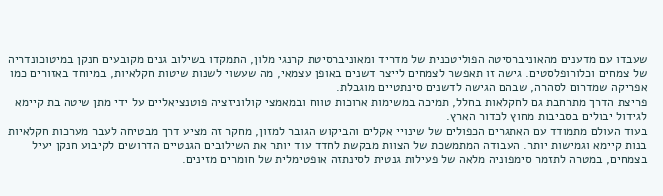שעבדו עם מדענים מהאוניברסיטה הפוליטכנית של מדריד ומאוניברסיטת קרנגי מלון, התמקדו בשילוב גנים מקובעים חנקן במיטוכונדריה של צמחים וכלורופלסטים. גישה זו תאפשר לצמחים לייצר דשנים באופן עצמאי, מה שעשוי לשנות שיטות חקלאיות, במיוחד באזורים כמו אפריקה שמדרום לסהרה, שבהם הגישה לדשנים סינתטיים מוגבלת.
פריצת הדרך מתרחבת גם לחקלאות בחלל, תמיכה במשימות ארוכות טווח ובמאמצי קולוניזציה פוטנציאליים על ידי מתן שיטה בת קיימא לגידול יבולים בסביבות מחוץ לכדור הארץ.
בעוד העולם מתמודד עם האתגרים הכפולים של שינויי אקלים והביקוש הגובר למזון, מחקר זה מציע דרך מבטיחה לעבר מערכות חקלאיות בנות קיימא וגמישות יותר. העבודה המתמשכת של הצוות מבקשת לחדד עוד יותר את השילובים הגנטיים הדרושים לקיבוע חנקן יעיל בצמחים, במטרה לתזמר סימפוניה מלאה של פעילות גנטית לסינתזה אופטימלית של חומרים מזינים.